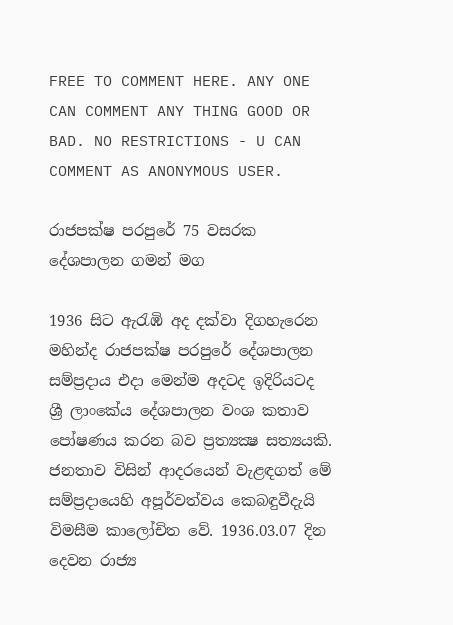FREE TO COMMENT HERE. ANY ONE CAN COMMENT ANY THING GOOD OR BAD. NO RESTRICTIONS - U CAN COMMENT AS ANONYMOUS USER.

රාජපක්ෂ පරපුරේ 75 වසරක දේශපාලන ගමන් මග

1936 සිට ඇරැඹි අද දක්වා දිගහැරෙන මහින්ද රාජපක්ෂ පරපුරේ දේශපාලන සම්ප්‍රදාය එදා මෙන්ම අදටද ඉදිරියටද ශ්‍රී ලාංකේය දේශපාලන වංශ කතාව පෝෂණය කරන බව ප්‍රත්‍යක්‍ෂ සත්‍යයකි. ජනතාව විසින් ආදරයෙන් වැළඳගත් මේ සම්ප්‍රදායෙහි අපූර්වත්වය කෙබඳුවීදැයි විමසීම කාලෝචිත වේ. 1936.03.07 දින දෙවන රාජ්‍ය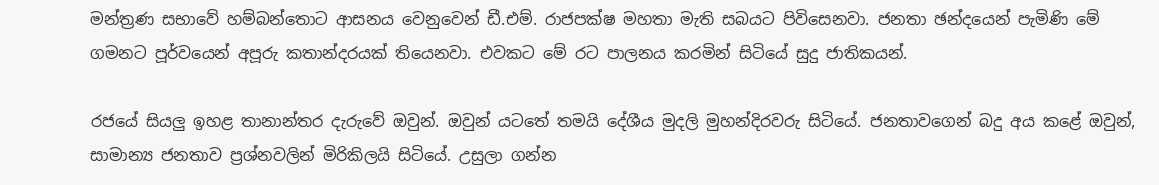මන්ත්‍රණ සභාවේ හම්බන්තොට ආසනය වෙනුවෙන් ඩී.එම්. රාජපක්ෂ මහතා මැති සබයට පිවිසෙනවා. ජනතා ඡන්දයෙන් පැමිණි මේ ගමනට පූර්වයෙන් අපූරු කතාන්දරයක් තියෙනවා. එවකට මේ රට පාලනය කරමින් සිටියේ සුදු ජාතිකයන්.

රජයේ සියලු ඉහළ තානාන්තර දැරුවේ ඔවුන්. ඔවුන් යටතේ තමයි දේශීය මුදලි මුහන්දිරවරු සිටියේ. ජනතාවගෙන් බදු අය කළේ ඔවුන්, සාමාන්‍ය ජනතාව ප්‍රශ්නවලින් මිරිකිලයි සිටියේ. උසුලා ගන්න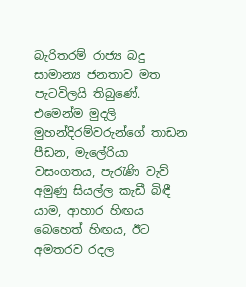බැරිතරම් රාජ්‍ය බදු සාමාන්‍ය ජනතාව මත පැටවිලයි තිබුණේ. එමෙන්ම මුදලි මුහන්දිරම්වරුන්ගේ තාඩන පීඩන, මැලේරියා වසංගතය, පැරැණි වැව් අමුණු සියල්ල කැඩී බිඳී යාම, ආහාර හිඟය බෙහෙත් හිඟය, ඊට අමතරව රදල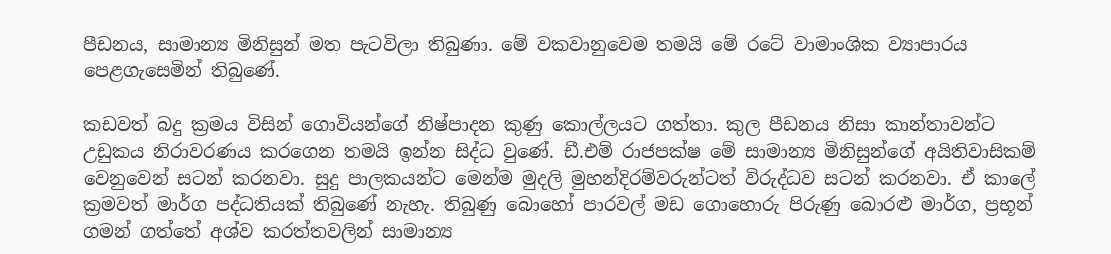පීඩනය, සාමාන්‍ය මිනිසුන් මත පැටවිලා තිබුණා. මේ වකවානුවෙම තමයි මේ රටේ වාමාංශික ව්‍යාපාරය පෙළගැසෙමින් තිබුණේ.

කඩවත් බදු ක්‍රමය විසින් ගොවියන්ගේ නිෂ්පාදන කුණු කොල්ලයට ගත්තා. කුල පීඩනය නිසා කාන්තාවන්ට උඩුකය නිරාවරණය කරගෙන තමයි ඉන්න සිද්ධ වුණේ. ඩී.එම් රාජපක්ෂ මේ සාමාන්‍ය මිනිසුන්ගේ අයිතිවාසිකම් වෙනුවෙන් සටන් කරනවා. සුදු පාලකයන්ට මෙන්ම මුදලි මුහන්දිරම්වරුන්ටත් විරුද්ධව සටන් කරනවා. ඒ කාලේ ක්‍රමවත් මාර්ග පද්ධතියක් තිබුණේ නැහැ. තිබුණු බොහෝ පාරවල් මඩ ගොහොරු පිරුණු බොරළු මාර්ග, ප්‍රභූන් ගමන් ගත්තේ අශ්ව කරත්තවලින් සාමාන්‍ය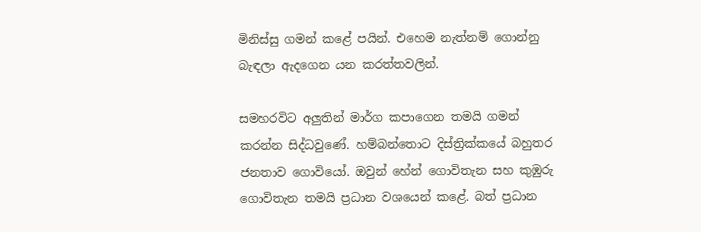මිනිස්සු ගමන් කළේ පයින්. එහෙම නැත්නම් ගොන්නු බැඳලා ඇදගෙන යන කරත්තවලින්.

සමහරවිට අලුතින් මාර්ග කපාගෙන තමයි ගමන් කරන්න සිද්ධවුණේ. හම්බන්තොට දිස්ත්‍රික්කයේ බහුතර ජනතාව ගොවියෝ. ඔවුන් හේන් ගොවිතැන සහ කුඹුරු ගොවිතැන තමයි ප්‍රධාන වශයෙන් කළේ. බත් ප්‍රධාන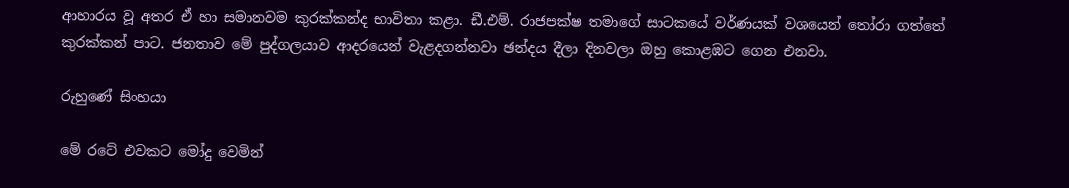ආහාරය වූ අතර ඒ හා සමානවම කුරක්කන්ද භාවිතා කළා. ඩී.එම්. රාජපක්ෂ තමාගේ සාටකයේ වර්ණයක් වශයෙන් තෝරා ගත්තේ කුරක්කන් පාට. ජනතාව මේ පුද්ගලයාව ආදරයෙන් වැළදගන්නවා ඡන්දය දීලා දිනවලා ඔහු කොළඹට ගෙන එනවා.

රුහුණේ සිංහයා

මේ රටේ එවකට මෝදු වෙමින්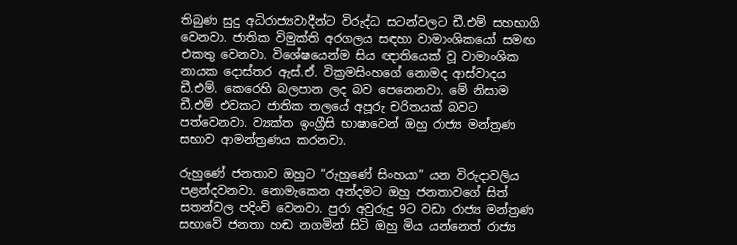තිබුණ සුදු අධිරාජ්‍යවාදීන්ට විරුද්ධ සටන්වලට ඩී.එම් සහභාගි වෙනවා. ජාතික විමුක්ති අරගලය සඳහා වාමාංශිකයෝ සමඟ එකතු වෙනවා. විශේෂයෙන්ම සිය ඥාතියෙක් වූ වාමාංශික නායක දොස්තර ඇස්.ඒ. වික්‍රමසිංහගේ නොමද ආස්වාදය ඩී.එම්. කෙරෙහි බලපාන ලද බව පෙනෙනවා. මේ නිසාම ඩී.එම් එවකට ජාතික තලයේ අපූරු චරිතයක් බවට පත්වෙනවා. ව්‍යක්ත ඉංග්‍රීසි භාෂාවෙන් ඔහු රාජ්‍ය මන්ත්‍රණ සභාව ආමන්ත්‍රණය කරනවා.

රුහුණේ ජනතාව ඔහුට “රුහුණේ සිංහයා” යන විරුදාවලිය පළන්දවනවා. නොමැකෙන අන්දමට ඔහු ජනතාවගේ සිත් සතන්වල පදිංචි වෙනවා. පුරා අවුරුදු 9ට වඩා රාජ්‍ය මන්ත්‍රණ සභාවේ ජනතා හඬ නගමින් සිටි ඔහු මිය යන්නෙත් රාජ්‍ය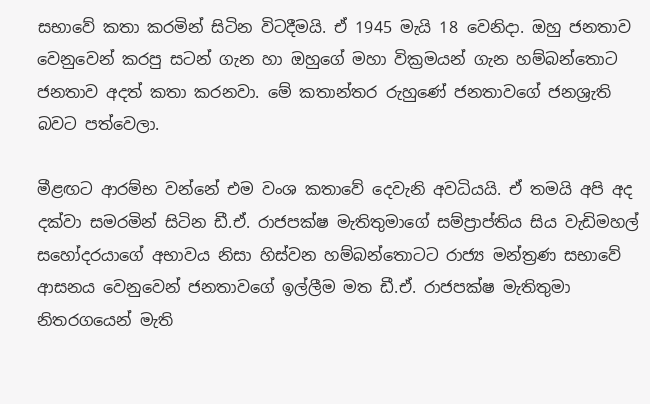සභාවේ කතා කරමින් සිටින විටදීමයි. ඒ 1945 මැයි 18 වෙනිදා. ඔහු ජනතාව වෙනුවෙන් කරපු සටන් ගැන හා ඔහුගේ මහා වික්‍රමයන් ගැන හම්බන්තොට ජනතාව අදත් කතා කරනවා. මේ කතාන්තර රුහුණේ ජනතාවගේ ජනශ්‍රැති බවට පත්වෙලා.

මීළඟට ආරම්භ වන්නේ එම වංශ කතාවේ දෙවැනි අවධියයි. ඒ තමයි අපි අද දක්වා සමරමින් සිටින ඩී.ඒ. රාජපක්ෂ මැතිතුමාගේ සම්ප්‍රාප්තිය සිය වැඩිමහල් සහෝදරයාගේ අභාවය නිසා හිස්වන හම්බන්තොටට රාජ්‍ය මන්ත්‍රණ සභාවේ ආසනය වෙනුවෙන් ජනතාවගේ ඉල්ලීම මත ඩී.ඒ. රාජපක්ෂ මැතිතුමා නිතරගයෙන් මැති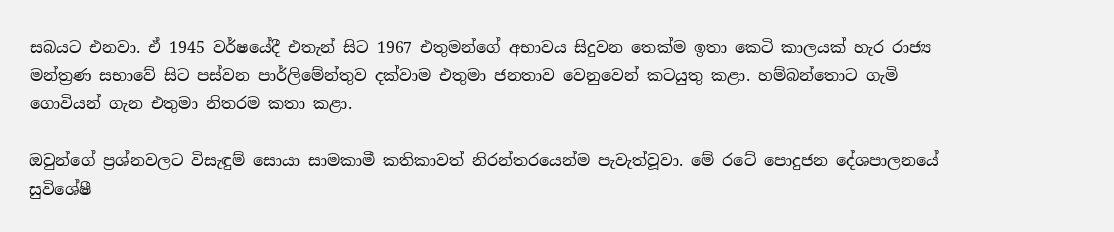සබයට එනවා. ඒ 1945 වර්ෂයේදී එතැන් සිට 1967 එතුමන්ගේ අභාවය සිදුවන තෙක්ම ඉතා කෙටි කාලයක් හැර රාජ්‍ය මන්ත්‍රණ සභාවේ සිට පස්වන පාර්ලිමේන්තුව දක්වාම එතුමා ජනතාව වෙනුවෙන් කටයුතු කළා. හම්බන්තොට ගැමි ගොවියන් ගැන එතුමා නිතරම කතා කළා.

ඔවුන්ගේ ප්‍රශ්නවලට විසැඳුම් සොයා සාමකාමී කතිකාවත් නිරන්තරයෙන්ම පැවැත්වූවා. මේ රටේ පොදුජන දේශපාලනයේ සුවිශේෂී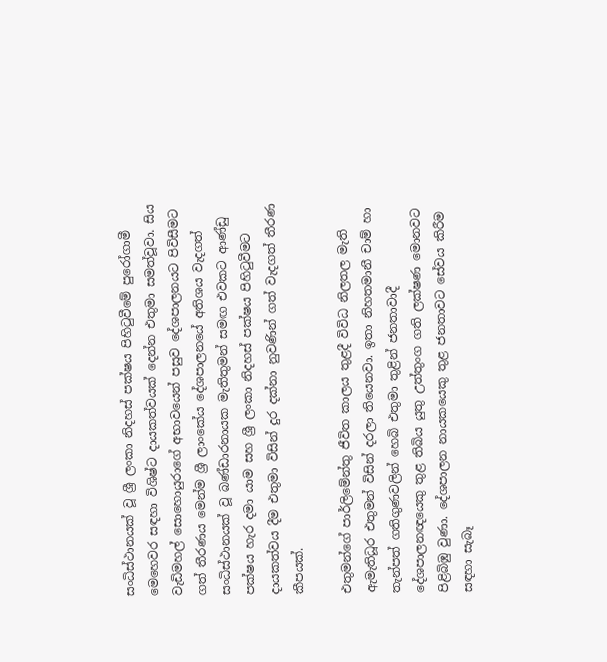සංධිස්ථානයක් වූ ශ්‍රී ලංකා නිදහස් පක්ෂය පිහිටුවීමේ පුරෝගාමී මෙහෙවර සඳහා විශිෂ්ට දායකත්වයක් දෙන්න එතුමා සමත්වූවා. සිය වැඩිමහල් සොහොයුරාගේ අභාවයෙන් පසුව දේශපාලනයට පිවිසීමට ගත් තීරණය මෙන්ම ශ්‍රී ලාංකේය දේශපාලනයේ අතිශය වැදගත් සංධිස්ථානයක් වූ බණ්ඩාරනායක මැතිතුමන් සමඟ එවකට ආණ්ඩු පක්ෂය හැර දමා යාම සහ ශ්‍රී ලංකා නිදහස් පක්ෂය පිහිටුවීමට දායකත්වය දීම එතුමා විසින් දුර දක්නා නුවණින් ගත් වැදගත් තීරණ කීපයක්.

එතුමන්ගේ පාර්ලිමේන්තු ජීවිත කාලය තුළදී විවිධ නිලතල මැති ඇමැතිධූර එතුමන් විසින් දරලා තියෙනවා. ඉතා නිහතමානී චාම් හා තැන්පත් ගතිගුණවලින් හෙබි එතුමා තුළින් ජනතාවාදී දේශපාලනඥයෙකු තුළ තිබිය යුතු උත්තුංග ගති ලක්ෂණ මොනවට පිළිබිඹු වුණා. දේශපාලන නායකයෙකු තුළ ජනතාවට සේවය කිරීම සඳහා සැබෑ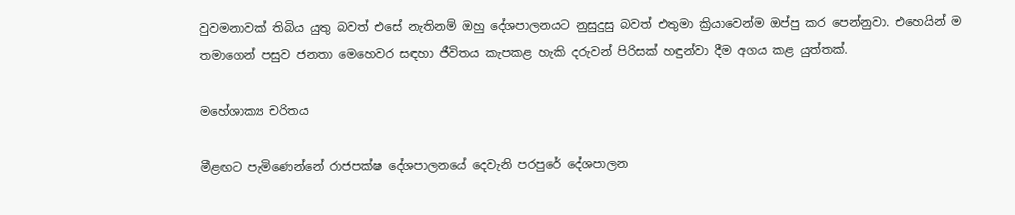වුවමනාවක් තිබිය යුතු බවත් එසේ නැතිනම් ඔහු දේශපාලනයට නුසුදුසු බවත් එතුමා ක්‍රියාවෙන්ම ඔප්පු කර පෙන්නුවා. එහෙයින් ම තමාගෙන් පසුව ජනතා මෙහෙවර සඳහා ජීවිතය කැපකළ හැකි දරුවන් පිරිසක් හඳුන්වා දීම අගය කළ යුත්තක්.

මහේශාක්‍ය චරිතය

මීළඟට පැමිණෙන්නේ රාජපක්ෂ දේශපාලනයේ දෙවැනි පරපුරේ දේශපාලන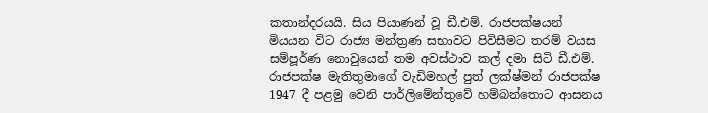කතාන්දරයයි. සිය පියාණන් වූ ඩී.එම්. රාජපක්ෂයන් මියයන විට රාජ්‍ය මන්ත්‍රණ සභාවට පිවිසීමට තරම් වයස සම්පූර්ණ නොවුයෙන් තම අවස්ථාව කල් දමා සිටි ඩී.එම්. රාජපක්ෂ මැතිතුමාගේ වැඩිමහල් පුත් ලක්ෂ්මන් රාජපක්ෂ 1947 දී පළමු වෙනි පාර්ලිමේන්තුවේ හම්බන්තොට ආසනය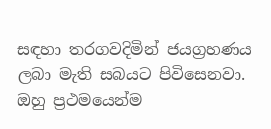සඳහා තරගවදිමින් ජයග්‍රහණය ලබා මැති සබයට පිවිසෙනවා. ඔහු ප්‍රථමයෙන්ම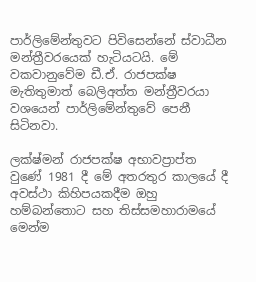පාර්ලිමේන්තුවට පිවිසෙන්නේ ස්වාධීන මන්ත්‍රීවරයෙක් හැටියටයි. මේ වකවානුවේම ඩී.ඒ. රාජපක්ෂ මැතිතුමාත් බෙලිඅත්ත මන්ත්‍රීවරයා වශයෙන් පාර්ලිමේන්තුවේ පෙනී සිටිනවා.

ලක්ෂ්මන් රාජපක්ෂ අභාවප්‍රාප්ත වුණේ 1981 දී මේ අතරතුර කාලයේ දී අවස්ථා කිහිපයකදීම ඔහු හම්බන්තොට සහ තිස්සමහාරාමයේ මෙන්ම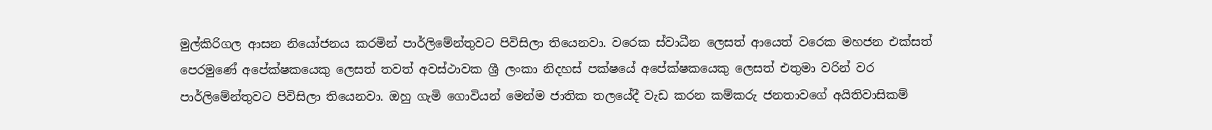මුල්කිරිගල ආසන නියෝජනය කරමින් පාර්ලිමේන්තුවට පිවිසිලා තියෙනවා. වරෙක ස්වාධීන ලෙසත් ආයෙත් වරෙක මහජන එක්සත් පෙරමුණේ අපේක්ෂකයෙකු ලෙසත් තවත් අවස්ථාවක ශ්‍රී ලංකා නිදහස් පක්ෂයේ අපේක්ෂකයෙකු ලෙසත් එතුමා වරින් වර පාර්ලිමේන්තුවට පිවිසිලා තියෙනවා. ඔහු ගැමි ගොවියන් මෙන්ම ජාතික තලයේදී වැඩ කරන කම්කරු ජනතාවගේ අයිතිවාසිකම්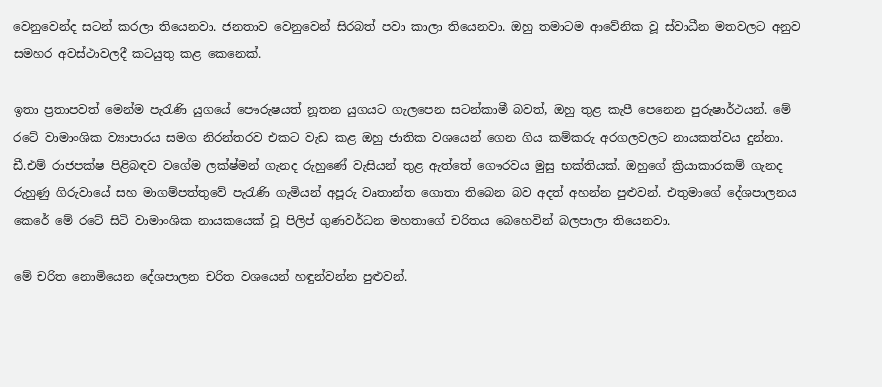වෙනුවෙන්ද සටන් කරලා තියෙනවා. ජනතාව වෙනුවෙන් සිරබත් පවා කාලා තියෙනවා. ඔහු තමාටම ආවේනික වූ ස්වාධීන මතවලට අනුව සමහර අවස්ථාවලදී කටයුතු කළ කෙනෙක්.

ඉතා ප්‍රතාපවත් මෙන්ම පැරැණි යුගයේ පෞරුෂයත් නූතන යුගයට ගැලපෙන සටන්කාමී බවත්, ඔහු තුළ කැපී පෙනෙන පුරුෂාර්ථයන්. මේ රටේ වාමාංශික ව්‍යාපාරය සමග නිරන්තරව එකට වැඩ කළ ඔහු ජාතික වශයෙන් ගෙන ගිය කම්කරු අරගලවලට නායකත්වය දුන්නා. ඩී.එම් රාජපක්ෂ පිළිබඳව වගේම ලක්ෂ්මන් ගැනද රුහුණේ වැසියන් තුළ ඇත්තේ ගෞරවය මුසු භක්තියක්. ඔහුගේ ක්‍රියාකාරකම් ගැනද රුහුණු ගිරුවායේ සහ මාගම්පත්තුවේ පැරැණි ගැමියන් අපූරු වෘතාන්ත ගොතා තිබෙන බව අදත් අහන්න පුළුවන්. එතුමාගේ දේශපාලනය කෙරේ මේ රටේ සිටි වාමාංශික නායකයෙක් වූ පිලිප් ගුණවර්ධන මහතාගේ චරිතය බෙහෙවින් බලපාලා තියෙනවා.

මේ චරිත නොමියෙන දේශපාලන චරිත වශයෙන් හඳුන්වන්න පුළුවන්.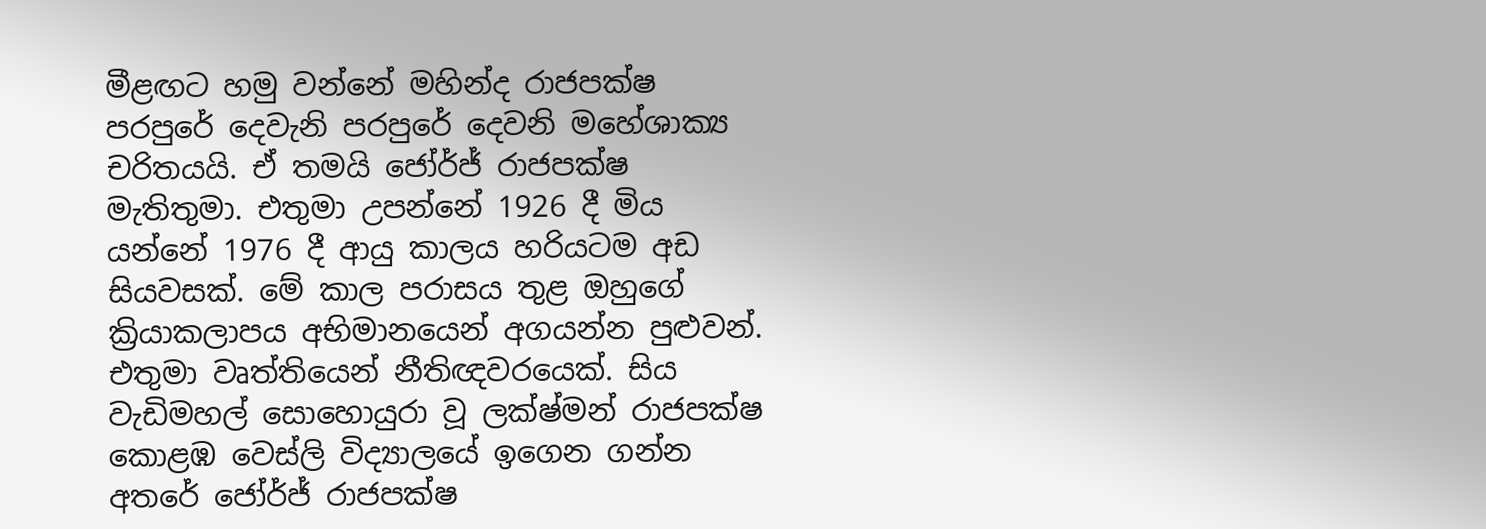මීළඟට හමු වන්නේ මහින්ද රාජපක්ෂ පරපුරේ දෙවැනි පරපුරේ දෙවනි මහේශාක්‍ය චරිතයයි. ඒ තමයි ජෝර්ජ් රාජපක්ෂ මැතිතුමා. එතුමා උපන්නේ 1926 දී මිය යන්නේ 1976 දී ආයු කාලය හරියටම අඩ සියවසක්. මේ කාල පරාසය තුළ ඔහුගේ ක්‍රියාකලාපය අභිමානයෙන් අගයන්න පුළුවන්. එතුමා වෘත්තියෙන් නීතිඥවරයෙක්. සිය වැඩිමහල් සොහොයුරා වූ ලක්ෂ්මන් රාජපක්ෂ කොළඹ වෙස්ලි විද්‍යාලයේ ඉගෙන ගන්න අතරේ ජෝර්ජ් රාජපක්ෂ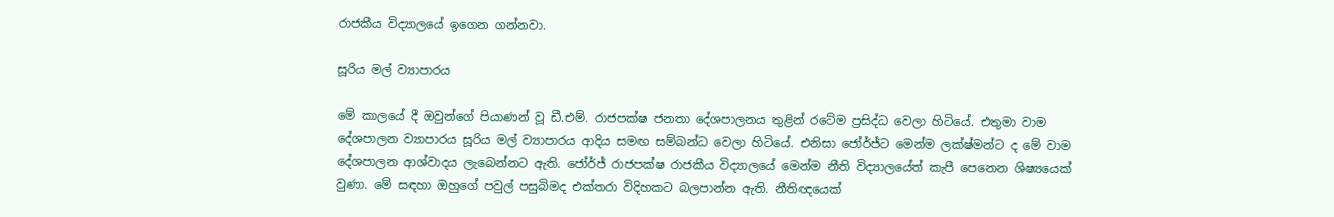රාජකීය විද්‍යාලයේ ඉගෙන ගන්නවා.

සූරිය මල් ව්‍යාපාරය

මේ කාලයේ දී ඔවුන්ගේ පියාණන් වූ ඩී.එම්. රාජපක්ෂ ජනතා දේශපාලනය තුළින් රටේම ප්‍රසිද්ධ වෙලා හිටියේ. එතුමා වාම දේශපාලන ව්‍යාපාරය සූරිය මල් ව්‍යාපාරය ආදිය සමඟ සම්බන්ධ වෙලා හිටියේ. එනිසා ජෝර්ජ්ට මෙන්ම ලක්ෂ්මන්ට ද මේ වාම දේශපාලන ආශ්වාදය ලැබෙන්නට ඇති. ජෝර්ජ් රාජපක්ෂ රාජකීය විද්‍යාලයේ මෙන්ම නීති විද්‍යාලයේත් කැපී පෙනෙන ශිෂ්‍යයෙක් වුණා. මේ සඳහා ඔහුගේ පවුල් පසුබිමද එක්තරා විදිහකට බලපාන්න ඇති. නීතිඥයෙක්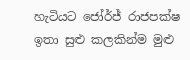හැටියට ජෝර්ජ් රාජපක්ෂ ඉතා සුළු කලකින්ම මුළු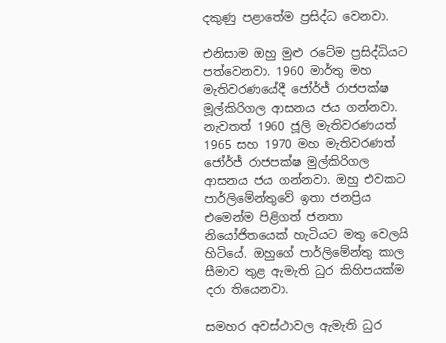දකුණු පළාතේම ප්‍රසිද්ධ වෙනවා.

එනිසාම ඔහු මුළු රටේම ප්‍රසිද්ධියට පත්වෙනවා. 1960 මාර්තු මහ මැතිවරණයේදී ජෝර්ජ් රාජපක්ෂ මූල්කිරිගල ආසනය ජය ගන්නවා. නැවතත් 1960 ජූලි මැතිවරණයත් 1965 සහ 1970 මහ මැතිවරණත් ජෝර්ජ් රාජපක්ෂ මුල්කිරිගල ආසනය ජය ගන්නවා. ඔහු එවකට පාර්ලිමේන්තුවේ ඉතා ජනප්‍රිය එමෙන්ම පිළිගත් ජනතා නියෝජිතයෙක් හැටියට මතු වෙලයි හිටියේ. ඔහුගේ පාර්ලිමේන්තු කාල සීමාව තුළ ඇමැති ධුර කිහිපයක්ම දරා තියෙනවා.

සමහර අවස්ථාවල ඇමැති ධුර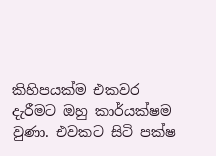කිහිපයක්ම එකවර දැරීමට ඔහු කාර්යක්ෂම වුණා. එවකට සිටි පක්ෂ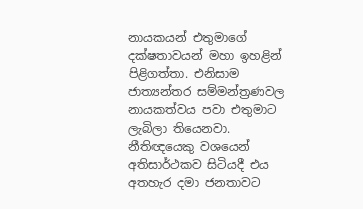නායකයන් එතුමාගේ දක්ෂතාවයන් මහා ඉහළින් පිළිගත්තා. එනිසාම ජාත්‍යන්තර සම්මන්ත්‍රණවල නායකත්වය පවා එතුමාට ලැබිලා තියෙනවා. නීතිඥයෙකු වශයෙන් අතිසාර්ථකව සිටියදී එය අතහැර දමා ජනතාවට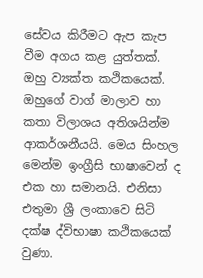සේවය කිරීමට ඇප කැප වීම අගය කළ යුත්තක්. ඔහු ව්‍යක්ත කථිකයෙක්. ඔහුගේ වාග් මාලාව හා කතා විලාශය අතිශයින්ම ආකර්ශනීයයි. මෙය සිංහල මෙන්ම ඉංග්‍රීසි භාෂාවෙන් ද එක හා සමානයි. එනිසා එතුමා ශ්‍රී ලංකාවෙ සිටි දක්ෂ ද්විභාෂා කථිකයෙක් වුණා.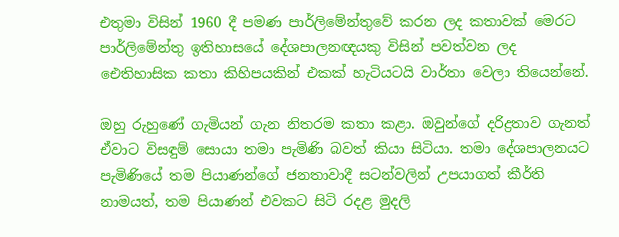එතුමා විසින් 1960 දී පමණ පාර්ලිමේන්තුවේ කරන ලද කතාවක් මෙරට පාර්ලිමේන්තු ඉතිහාසයේ දේශපාලනඥයකු විසින් පවත්වන ලද ඓතිහාසික කතා කිහිපයකින් එකක් හැටියටයි වාර්තා වෙලා තියෙන්නේ.

ඔහු රුහුණේ ගැමියන් ගැන නිතරම කතා කළා. ඔවුන්ගේ දරිද්‍රතාව ගැනත් ඒවාට විසඳුම් සොයා තමා පැමිණි බවත් කියා සිටියා. තමා දේශපාලනයට පැමිණියේ තම පියාණන්ගේ ජනතාවාදී සටන්වලින් උපයාගත් කීර්ති නාමයත්, තම පියාණන් එවකට සිටි රදළ මුදලි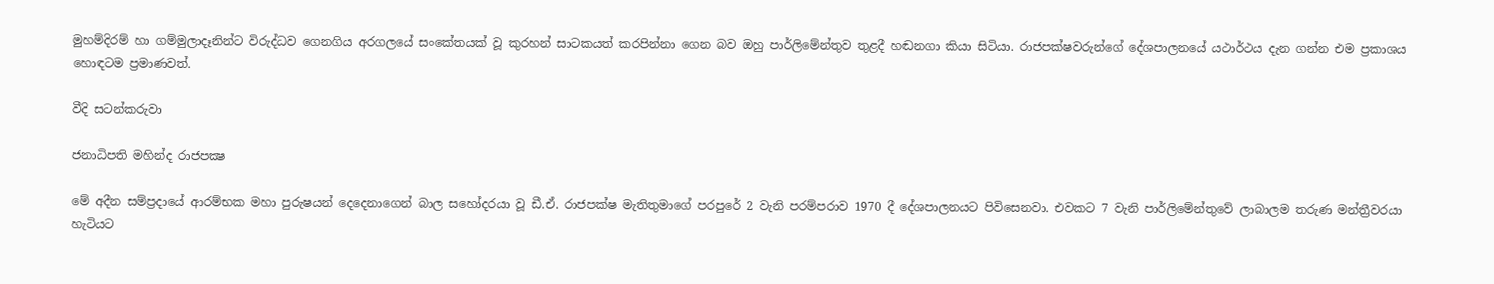මුහම්දිරම් හා ගම්මුලාදෑනින්ට විරුද්ධව ගෙනගිය අරගලයේ සංකේතයක් වූ කුරහන් සාටකයත් කරපින්නා ගෙන බව ඔහු පාර්ලිමේන්තුව තුළදී හඬනගා කියා සිටියා. රාජපක්ෂවරුන්ගේ දේශපාලනයේ යථාර්ථය දැන ගන්න එම ප්‍රකාශය හොඳටම ප්‍රමාණවත්.

වීදි සටන්කරුවා

ජනාධිපති මහින්ද රාජපක්‍ෂ

මේ අදීන සම්ප්‍රදායේ ආරම්භක මහා පුරුෂයන් දෙදෙනාගෙන් බාල සහෝදරයා වූ ඩී.ඒ. රාජපක්ෂ මැතිතුමාගේ පරපුරේ 2 වැනි පරම්පරාව 1970 දී දේශපාලනයට පිවිසෙනවා. එවකට 7 වැනි පාර්ලිමේන්තුවේ ලාබාලම තරුණ මන්ත්‍රීවරයා හැටියට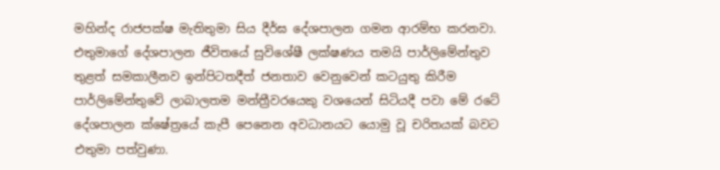මහින්ද රාජපක්ෂ මැතිතුමා සිය දීර්ඝ දේශපාලන ගමන ආරම්භ කරනවා. එතුමාගේ දේශපාලන ජීවිතයේ සුවිශේෂී ලක්ෂණය තමයි පාර්ලිමේන්තුව තුළත් සමකාලීනව ඉන්පිටතදීත් ජනතාව වෙනුවෙන් කටයුතු කිරීම පාර්ලිමේන්තුවේ ලාබාලතම මන්ත්‍රීවරයෙකු වශයෙන් සිටියදී පවා මේ රටේ දේශපාලන ක්ෂේත්‍රයේ කැපී පෙනෙන අවධානයට යොමු වූ චරිතයක් බවට එතුමා පත්වුණා.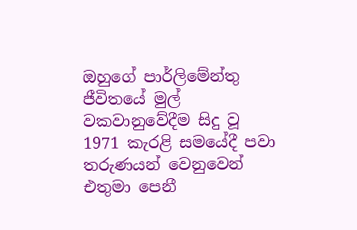ඔහුගේ පාර්ලිමේන්තු ජීවිතයේ මුල් වකවානුවේදීම සිදු වූ 1971 කැරළි සමයේදී පවා තරුණයන් වෙනුවෙන් එතුමා පෙනී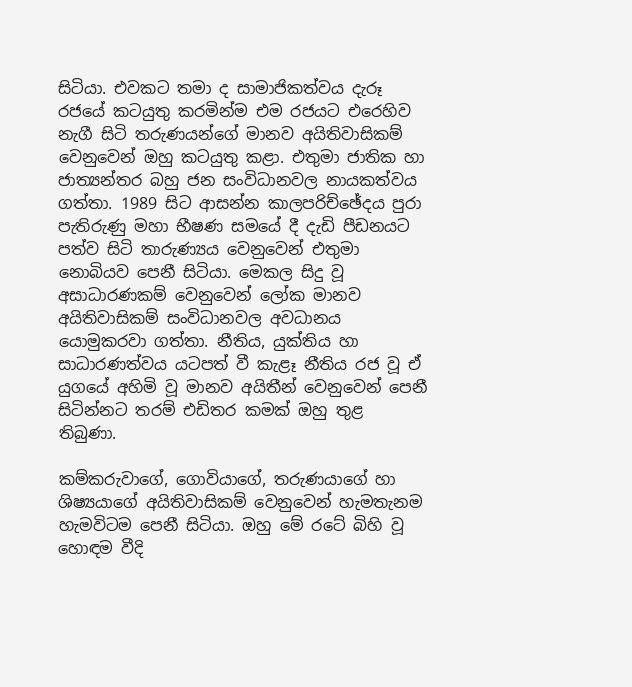සිටියා. එවකට තමා ද සාමාජිකත්වය දැරූ රජයේ කටයුතු කරමින්ම එම රජයට එරෙහිව නැගී සිටි තරුණයන්ගේ මානව අයිතිවාසිකම් වෙනුවෙන් ඔහු කටයුතු කළා. එතුමා ජාතික හා ජාත්‍යන්තර බහු ජන සංවිධානවල නායකත්වය ගත්තා. 1989 සිට ආසන්න කාලපරිච්ඡේදය පුරා පැතිරුණු මහා භීෂණ සමයේ දී දැඩි පීඩනයට පත්ව සිටි තාරුණ්‍යය වෙනුවෙන් එතුමා නොබියව පෙනී සිටියා. මෙකල සිදු වූ අසාධාරණකම් වෙනුවෙන් ලෝක මානව අයිතිවාසිකම් සංවිධානවල අවධානය යොමුකරවා ගත්තා. නීතිය, යුක්තිය හා සාධාරණත්වය යටපත් වී කැළෑ නීතිය රජ වූ ඒ යුගයේ අහිමි වූ මානව අයිතීන් වෙනුවෙන් පෙනී සිටින්නට තරම් එඩිතර කමක් ඔහු තුළ තිබුණා.

කම්කරුවාගේ, ගොවියාගේ, තරුණයාගේ හා ශිෂ්‍යයාගේ අයිතිවාසිකම් වෙනුවෙන් හැමතැනම හැමවිටම පෙනී සිටියා. ඔහු මේ රටේ බිහි වූ හොඳම වීදි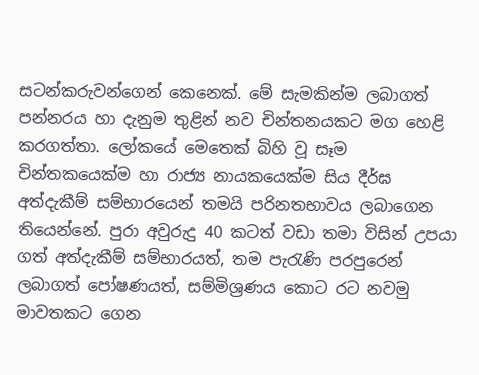සටන්කරුවන්ගෙන් කෙනෙක්. මේ සැමකින්ම ලබාගත් පන්නරය හා දැනුම තුළින් නව චින්තනයකට මග හෙළි කරගත්තා. ලෝකයේ මෙතෙක් බිහි වූ සෑම චින්තකයෙක්ම හා රාජ්‍ය නායකයෙක්ම සිය දීර්ඝ අත්දැකීම් සම්භාරයෙන් තමයි පරිනතභාවය ලබාගෙන තියෙන්නේ. පුරා අවුරුදු 40 කටත් වඩා තමා විසින් උපයා ගත් අත්දැකීම් සම්භාරයත්, තම පැරැණි පරපුරෙන් ලබාගත් පෝෂණයත්, සම්මිශ්‍රණය කොට රට නවමු මාවතකට ගෙන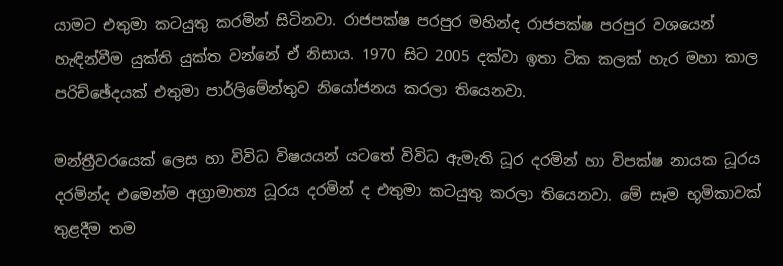යාමට එතුමා කටයුතු කරමින් සිටිනවා. රාජපක්ෂ පරපුර මහින්ද රාජපක්ෂ පරපුර වශයෙන් හැඳින්වීම යුක්ති යුක්ත වන්නේ ඒ නිසාය. 1970 සිට 2005 දක්වා ඉතා ටික කලක් හැර මහා කාල පරිච්ඡේදයක් එතුමා පාර්ලිමේන්තුව නියෝජනය කරලා තියෙනවා.

මන්ත්‍රීවරයෙක් ලෙස හා විවිධ විෂයයන් යටතේ විවිධ ඇමැති ධූර දරමින් හා විපක්ෂ නායක ධූරය දරමින්ද එමෙන්ම අග්‍රාමාත්‍ය ධූරය දරමින් ද එතුමා කටයුතු කරලා තියෙනවා. මේ සෑම භූමිකාවක් තුළදීම තම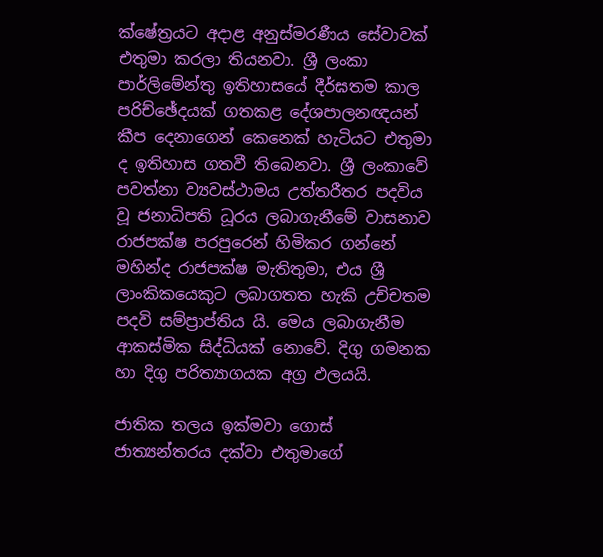ක්ෂේත්‍රයට අදාළ අනුස්මරණීය සේවාවක් එතුමා කරලා තියනවා. ශ්‍රී ලංකා පාර්ලිමේන්තු ඉතිහාසයේ දීර්ඝතම කාල පරිච්ඡේදයක් ගතකළ දේශපාලනඥයන් කීප දෙනාගෙන් කෙනෙක් හැටියට එතුමා ද ඉතිහාස ගතවී තිබෙනවා. ශ්‍රී ලංකාවේ පවත්නා ව්‍යවස්ථාමය උත්තරීතර පදවිය වූ ජනාධිපති ධූරය ලබාගැනීමේ වාසනාව රාජපක්ෂ පරපුරෙන් හිමිකර ගන්නේ මහින්ද රාජපක්ෂ මැතිතුමා, එය ශ්‍රී ලාංකිකයෙකුට ලබාගතත හැකි උච්චතම පදවි සම්ප්‍රාප්තිය යි. මෙය ලබාගැනීම ආකස්මික සිද්ධියක් නොවේ. දිගු ගමනක හා දිගු පරිත්‍යාගයක අග්‍ර ඵලයයි.

ජාතික තලය ඉක්මවා ගොස් ජාත්‍යන්තරය දක්වා එතුමාගේ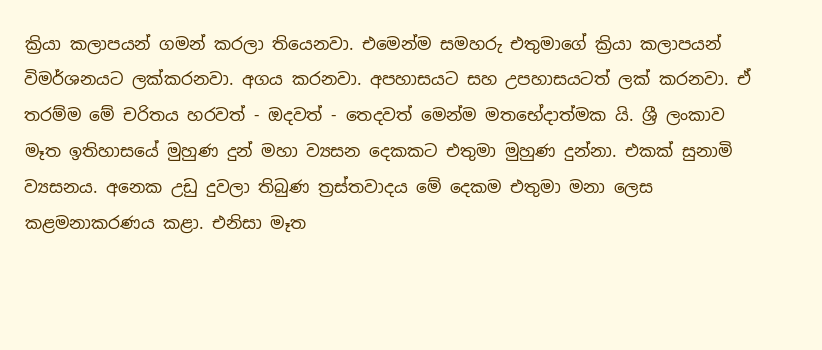ක්‍රියා කලාපයන් ගමන් කරලා තියෙනවා. එමෙන්ම සමහරු එතුමාගේ ක්‍රියා කලාපයන් විමර්ශනයට ලක්කරනවා. අගය කරනවා. අපහාසයට සහ උපහාසයටත් ලක් කරනවා. ඒ තරම්ම මේ චරිතය හරවත් - ඔදවත් - තෙදවත් මෙන්ම මතභේදාත්මක යි. ශ්‍රී ලංකාව මෑත ඉතිහාසයේ මුහුණ දුන් මහා ව්‍යසන දෙකකට එතුමා මුහුණ දුන්නා. එකක් සුනාමි ව්‍යසනය. අනෙක උඩු දුවලා තිබුණ ත්‍රස්තවාදය මේ දෙකම එතුමා මනා ලෙස කළමනාකරණය කළා. එනිසා මෑත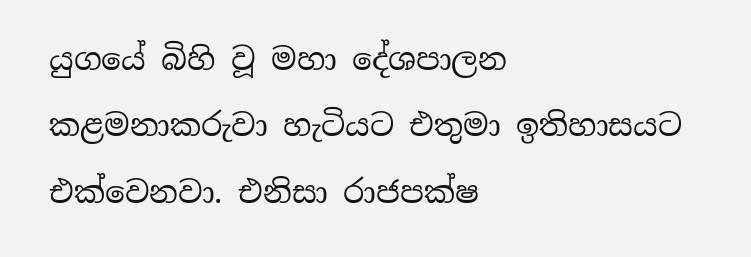යුගයේ බිහි වූ මහා දේශපාලන කළමනාකරුවා හැටියට එතුමා ඉතිහාසයට එක්වෙනවා. එනිසා රාජපක්ෂ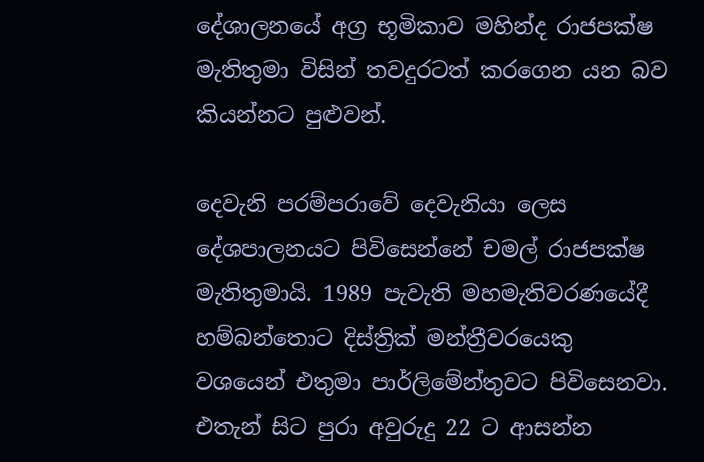දේශාලනයේ අග්‍ර භූමිකාව මහින්ද රාජපක්ෂ මැතිතුමා විසින් තවදුරටත් කරගෙන යන බව කියන්නට පුළුවන්.

දෙවැනි පරම්පරාවේ දෙවැනියා ලෙස දේශපාලනයට පිවිසෙන්නේ චමල් රාජපක්ෂ මැතිතුමායි. 1989 පැවැති මහමැතිවරණයේදී හම්බන්තොට දිස්ත්‍රික් මන්ත්‍රීවරයෙකු වශයෙන් එතුමා පාර්ලිමේන්තුවට පිවිසෙනවා. එතැන් සිට පුරා අවුරුදු 22 ට ආසන්න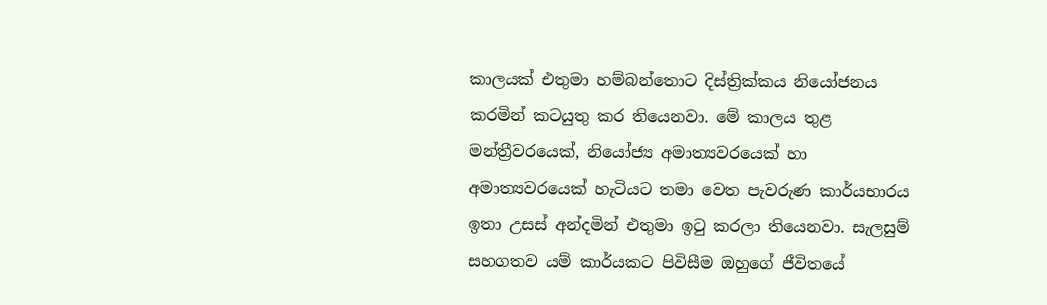කාලයක් එතුමා හම්බන්තොට දිස්ත්‍රික්කය නියෝජනය කරමින් කටයුතු කර තියෙනවා. මේ කාලය තුළ මන්ත්‍රීවරයෙක්, නියෝජ්‍ය අමාත්‍යවරයෙක් හා අමාත්‍යවරයෙක් හැටියට තමා වෙත පැවරුණ කාර්යභාරය ඉතා උසස් අන්දමින් එතුමා ඉටු කරලා තියෙනවා. සැලසුම් සහගතව යම් කාර්යකට පිවිසීම ඔහුගේ ජීවිතයේ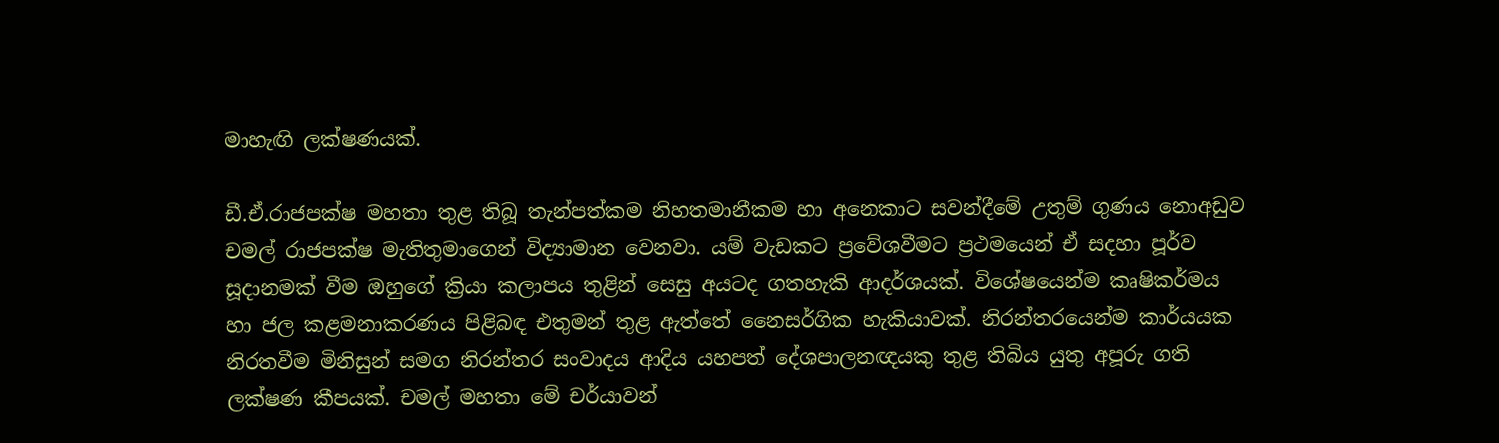මාහැඟි ලක්ෂණයක්.

ඩී.ඒ.රාජපක්ෂ මහතා තුළ තිබූ තැන්පත්කම නිහතමානීකම හා අනෙකාට සවන්දීමේ උතුම් ගුණය නොඅඩුව චමල් රාජපක්ෂ මැතිතුමාගෙන් විද්‍යාමාන වෙනවා. යම් වැඩකට ප්‍රවේශවීමට ප්‍රථමයෙන් ඒ සදහා පූර්ව සූදානමක් වීම ඔහුගේ ක්‍රියා කලාපය තුළින් සෙසු අයටද ගතහැකි ආදර්ශයක්. විශේෂයෙන්ම කෘෂිකර්මය හා ජල කළමනාකරණය පිළිබඳ එතුමන් තුළ ඇත්තේ නෛසර්ගික හැකියාවක්. නිරන්තරයෙන්ම කාර්යයක නිරතවීම මිනිසුන් සමග නිරන්තර සංවාදය ආදිය යහපත් දේශපාලනඥයකු තුළ තිබිය යුතු අපූරු ගති ලක්ෂණ කීපයක්. චමල් මහතා මේ චර්යාවන්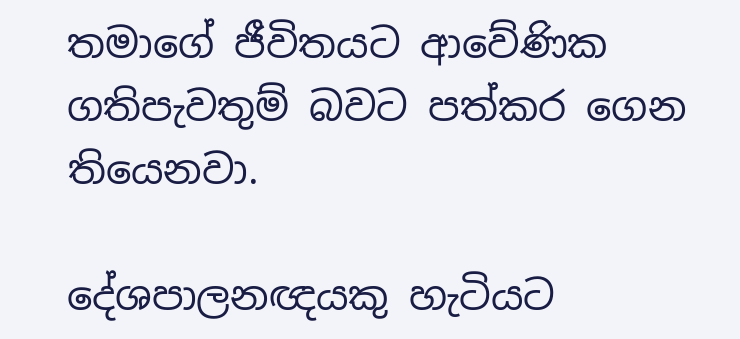තමාගේ ජීවිතයට ආවේණික ගතිපැවතුම් බවට පත්කර ගෙන තියෙනවා.

දේශපාලනඥයකු හැටියට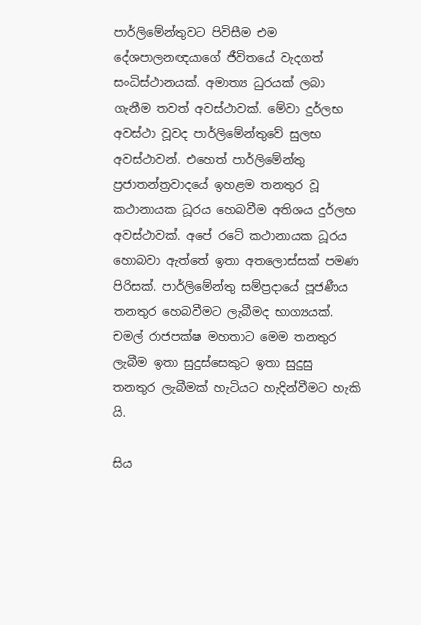පාර්ලිමේන්තුවට පිවිසීම එම දේශපාලනඥයාගේ ජීවිතයේ වැදගත් සංධිස්ථානයක්. අමාත්‍ය ධුරයක් ලබා ගැනීම තවත් අවස්ථාවක්. මේවා දුර්ලභ අවස්ථා වූවද පාර්ලිමේන්තුවේ සුලභ අවස්ථාවන්. එහෙත් පාර්ලිමේන්තු ප්‍රජාතන්ත්‍රවාදයේ ඉහළම තනතුර වූ කථානායක ධූරය හෙබවීම අතිශය දුර්ලභ අවස්ථාවක්. අපේ රටේ කථානායක ධූරය හොබවා ඇත්තේ ඉතා අතලොස්සක් පමණ පිරිසක්. පාර්ලිමේන්තු සම්ප්‍රදායේ පූජණීය තනතුර හෙබවීමට ලැබීමද භාග්‍යයක්. චමල් රාජපක්ෂ මහතාට මෙම තනතුර ලැබීම ඉතා සුදුස්සෙකුට ඉතා සුදුසු තනතුර ලැබීමක් හැටියට හැදින්වීමට හැකි යි.

සිය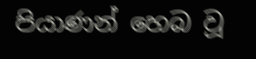පියාණන් හෙබ වූ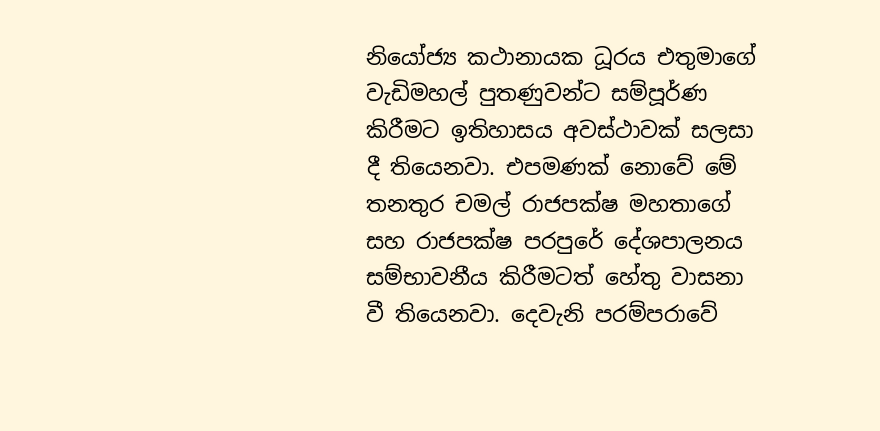නියෝජ්‍ය කථානායක ධූරය එතුමාගේ වැඩිමහල් පුතණුවන්ට සම්පූර්ණ කිරීමට ඉතිහාසය අවස්ථාවක් සලසා දී තියෙනවා. එපමණක් නොවේ මේ තනතුර චමල් රාජපක්ෂ මහතාගේ සහ රාජපක්ෂ පරපුරේ දේශපාලනය සම්භාවනීය කිරීමටත් හේතු වාසනා වී තියෙනවා. දෙවැනි පරම්පරාවේ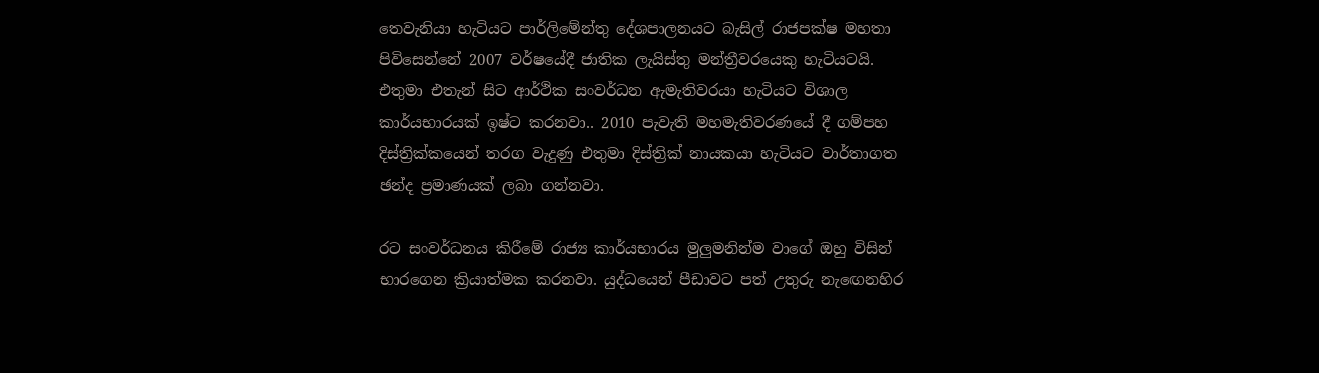තෙවැනියා හැටියට පාර්ලිමේන්තු දේශපාලනයට බැසිල් රාජපක්ෂ මහතා පිවිසෙන්නේ 2007 වර්ෂයේදී ජාතික ලැයිස්තු මන්ත්‍රීවරයෙකු හැටියටයි. එතුමා එතැන් සිට ආර්ථික සංවර්ධන ඇමැතිවරයා හැටියට විශාල කාර්යභාරයක් ඉෂ්ට කරනවා.. 2010 පැවැති මහමැතිවරණයේ දී ගම්පහ දිස්ත්‍රික්කයෙන් තරග වැදුණු එතුමා දිස්ත්‍රික් නායකයා හැටියට වාර්තාගත ඡන්ද ප්‍රමාණයක් ලබා ගන්නවා.

රට සංවර්ධනය කිරීමේ රාජ්‍ය කාර්යභාරය මුලුමනින්ම වාගේ ඔහු විසින් භාරගෙන ක්‍රියාත්මක කරනවා. යුද්ධයෙන් පීඩාවට පත් උතුරු නැඟෙනහිර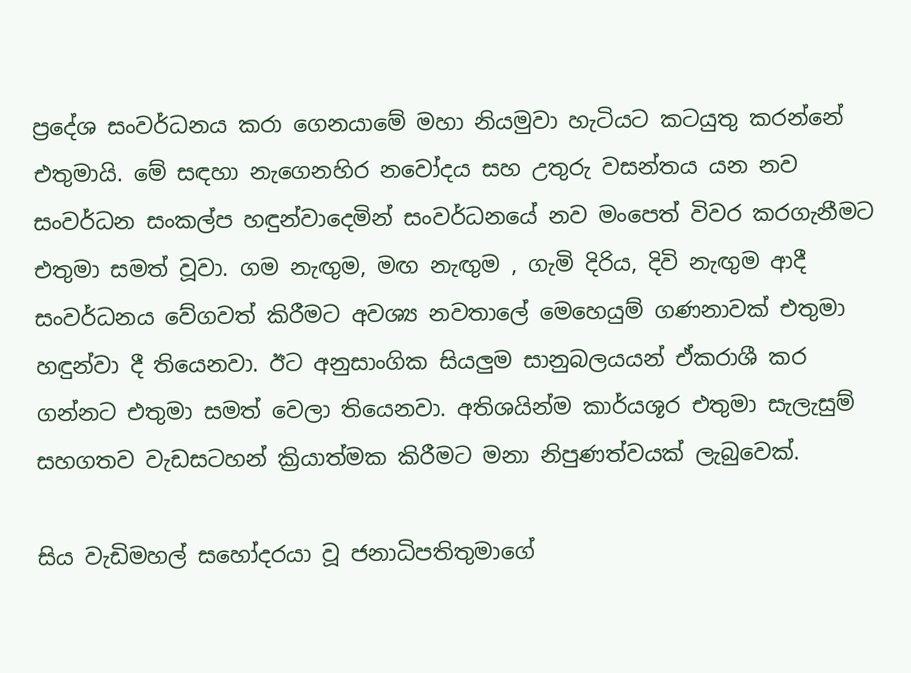ප්‍රදේශ සංවර්ධනය කරා ගෙනයාමේ මහා නියමුවා හැටියට කටයුතු කරන්නේ එතුමායි. මේ සඳහා නැගෙනහිර නවෝදය සහ උතුරු වසන්තය යන නව සංවර්ධන සංකල්ප හඳුන්වාදෙමින් සංවර්ධනයේ නව මංපෙත් විවර කරගැනීමට එතුමා සමත් වූවා. ගම නැඟුම, මඟ නැඟුම , ගැමි දිරිය, දිවි නැඟුම ආදී සංවර්ධනය වේගවත් කිරීමට අවශ්‍ය නවතාලේ මෙහෙයුම් ගණනාවක් එතුමා හඳුන්වා දී තියෙනවා. ඊට අනුසාංගික සියලුම සානුබලයයන් ඒකරාශී කර ගන්නට එතුමා සමත් වෙලා තියෙනවා. අතිශයින්ම කාර්යශූර එතුමා සැලැසුම් සහගතව වැඩසටහන් ක්‍රියාත්මක කිරීමට මනා නිපුණත්වයක් ලැබුවෙක්.

සිය වැඩිමහල් සහෝදරයා වූ ජනාධිපතිතුමාගේ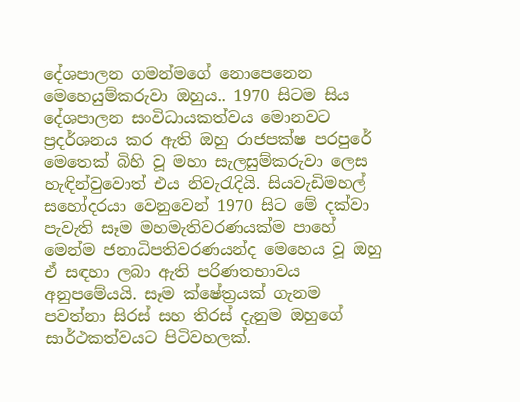දේශපාලන ගමන්මගේ නොපෙනෙන මෙහෙයුම්කරුවා ඔහුය.. 1970 සිටම සිය දේශපාලන සංවිධායකත්වය මොනවට ප්‍රදර්ශනය කර ඇති ඔහු රාජපක්ෂ පරපුරේ මෙතෙක් බිහි වූ මහා සැලසුම්කරුවා ලෙස හැඳින්වුවොත් එය නිවැරැදියි. සියවැඩිමහල් සහෝදරයා වෙනුවෙන් 1970 සිට මේ දක්වා පැවැති සෑම මහමැතිවරණයක්ම පාහේ මෙන්ම ජනාධිපතිවරණයන්ද මෙහෙය වූ ඔහු ඒ සඳහා ලබා ඇති පරිණතභාවය අනුපමේයයි. සෑම ක්ෂේත්‍රයක් ගැනම පවත්නා සිරස් සහ තිරස් දැනුම ඔහුගේ සාර්ථකත්වයට පිටිවහලක්.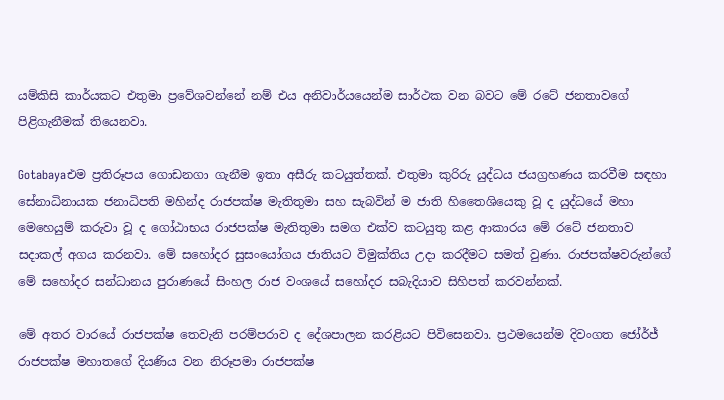යම්කිසි කාර්යකට එතුමා ප්‍රවේශවන්නේ නම් එය අනිවාර්යයෙන්ම සාර්ථක වන බවට මේ රටේ ජනතාවගේ පිළිගැනීමක් තියෙනවා.

Gotabayaඑම ප්‍රතිරූපය ගොඩනගා ගැනීම ඉතා අසීරු කටයුත්තක්. එතුමා කුරිරු යුද්ධය ජයග්‍රහණය කරවීම සඳහා සේනාධිනායක ජනාධිපති මහින්ද රාජපක්ෂ මැතිතුමා සහ සැබවින් ම ජාති හිතෛශියෙකු වූ ද යුද්ධයේ මහා මෙහෙයුම් කරුවා වූ ද ගෝඨාභය රාජපක්ෂ මැතිතුමා සමග එක්ව කටයුතු කළ ආකාරය මේ රටේ ජනතාව සදාකල් අගය කරනවා. මේ සහෝදර සුසංයෝගය ජාතියට විමුක්තිය උදා කරදීමට සමත් වුණා. රාජපක්ෂවරුන්ගේ මේ සහෝදර සන්ධානය පුරාණයේ සිංහල රාජ වංශයේ සහෝදර සබැදියාව සිහිපත් කරවන්නක්.

මේ අතර වාරයේ රාජපක්ෂ තෙවැනි පරම්පරාව ද දේශපාලන කරළියට පිවිසෙනවා. ප්‍රථමයෙන්ම දිවංගත ජෝර්ජ් රාජපක්ෂ මහාතගේ දියණිය වන නිරූපමා රාජපක්ෂ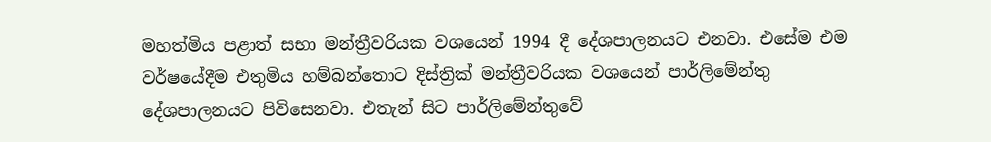මහත්මිය පළාත් සභා මන්ත්‍රීවරියක වශයෙන් 1994 දී දේශපාලනයට එනවා. එසේම එම වර්ෂයේදීම එතුමිය හම්බන්තොට දිස්ත්‍රික් මන්ත්‍රීවරියක වශයෙන් පාර්ලිමේන්තු දේශපාලනයට පිවිසෙනවා. එතැන් සිට පාර්ලිමේන්තුවේ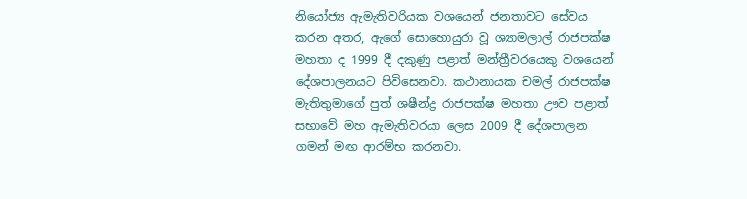නියෝජ්‍ය ඇමැතිවරියක වශයෙන් ජනතාවට සේවය කරන අතර, ඇගේ සොහොයුරා වූ ශ්‍යාමලාල් රාජපක්ෂ මහතා ද 1999 දී දකුණු පළාත් මන්ත්‍රීවරයෙකු වශයෙන් දේශපාලනයට පිවිසෙනවා. කථානායක චමල් රාජපක්ෂ මැතිතුමාගේ පුත් ශෂීන්ද්‍ර රාජපක්ෂ මහතා ඌව පළාත් සභාවේ මහ ඇමැතිවරයා ලෙස 2009 දී දේශපාලන ගමන් මඟ ආරම්භ කරනවා.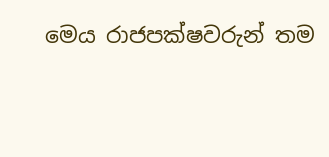මෙය රාජපක්ෂවරුන් තම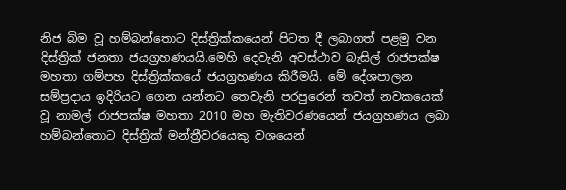නිජ බිම වූ හම්බන්තොට දිස්ත්‍රික්කයෙන් පිටත දී ලබාගත් පළමු වන දිස්ත්‍රික් ජනතා ජයග්‍රහණයයි.මෙහි දෙවැනි අවස්ථාව බැසිල් රාජපක්ෂ මහතා ගම්පහ දිස්ත්‍රික්කයේ ජයග්‍රහණය කිරීමයි. මේ දේශපාලන සම්ප්‍රදාය ඉදිරියට ගෙන යන්නට තෙවැනි පරපුරෙන් තවත් නවකයෙක් වූ නාමල් රාජපක්ෂ මහතා 2010 මහ මැතිවරණයෙන් ජයග්‍රහණය ලබා හම්බන්තොට දිස්ත්‍රික් මන්ත්‍රීවරයෙකු වශයෙන්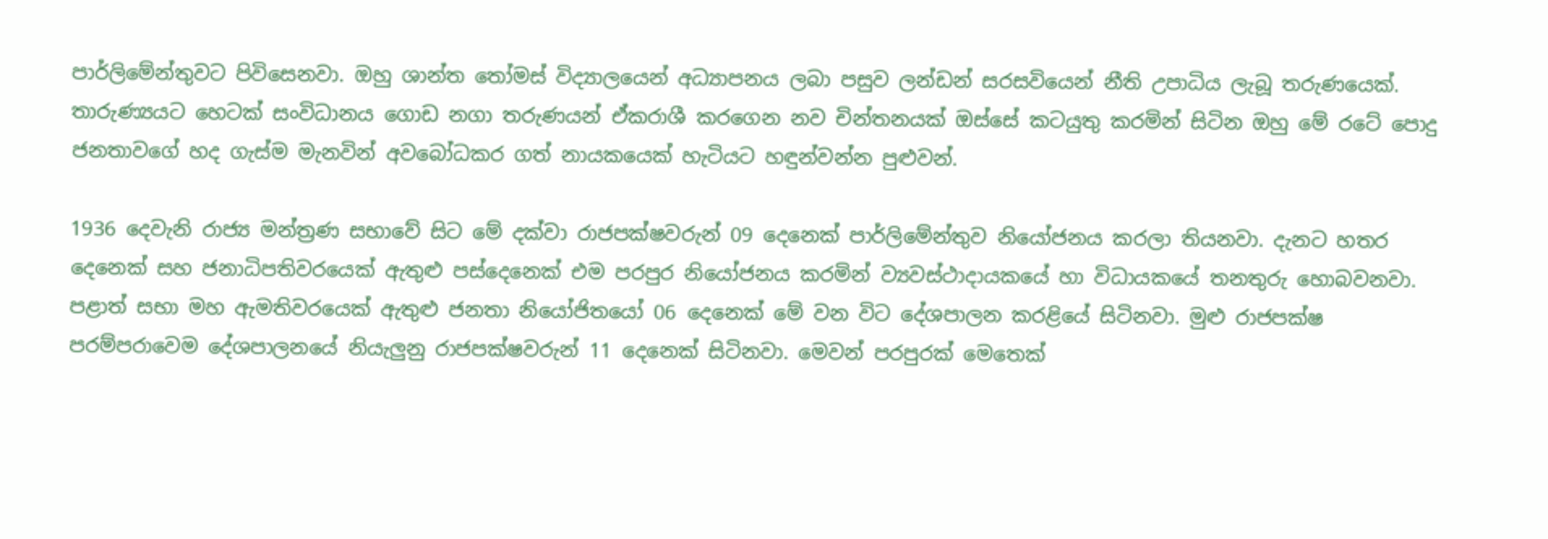පාර්ලිමේන්තුවට පිවිසෙනවා. ඔහු ශාන්ත තෝමස් විද්‍යාලයෙන් අධ්‍යාපනය ලබා පසුව ලන්ඩන් සරසවියෙන් නීති උපාධිය ලැබූ තරුණයෙක්. තාරුණ්‍යයට හෙටක් සංවිධානය ගොඩ නගා තරුණයන් ඒකරාශී කරගෙන නව චින්තනයක් ඔස්සේ කටයුතු කරමින් සිටින ඔහු මේ රටේ පොදු ජනතාවගේ හද ගැස්ම මැනවින් අවබෝධකර ගත් නායකයෙක් හැටියට හඳුන්වන්න පුළුවන්.

1936 දෙවැනි රාජ්‍ය මන්ත්‍රණ සභාවේ සිට මේ දක්වා රාජපක්ෂවරුන් 09 දෙනෙක් පාර්ලිමේන්තුව නියෝජනය කරලා තියනවා. දැනට හතර දෙනෙක් සහ ජනාධිපතිවරයෙක් ඇතුළු පස්දෙනෙක් එම පරපුර නියෝජනය කරමින් ව්‍යවස්ථාදායකයේ හා විධායකයේ තනතුරු හොබවනවා. පළාත් සභා මහ ඇමතිවරයෙක් ඇතුළු ජනතා නියෝජිතයෝ 06 දෙනෙක් මේ වන විට දේශපාලන කරළියේ සිටිනවා. මුළු රාජපක්ෂ පරම්පරාවෙම දේශපාලනයේ නියැලුනු රාජපක්ෂවරුන් 11 දෙනෙක් සිටිනවා. මෙවන් පරපුරක් මෙතෙක්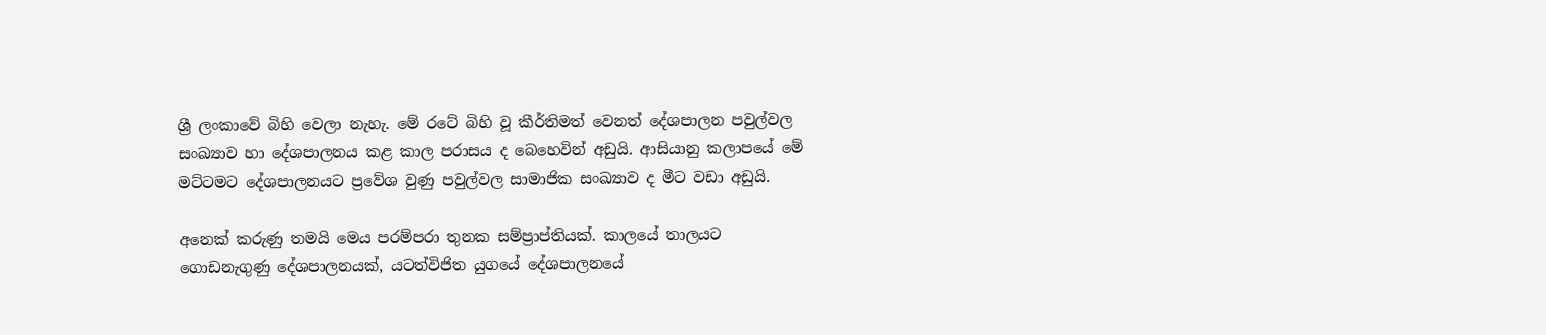ශ්‍රී ලංකාවේ බිහි වෙලා නැහැ. මේ රටේ බිහි වූ කීර්තිමත් වෙනත් දේශපාලන පවුල්වල සංඛ්‍යාව හා දේශපාලනය කළ කාල පරාසය ද බෙහෙවින් අඩුයි. ආසියානු කලාපයේ මේ මට්ටමට දේශපාලනයට ප්‍රවේශ වුණු පවුල්වල සාමාජික සංඛ්‍යාව ද මීට වඩා අඩුයි.

අනෙක් කරුණු තමයි මෙය පරම්පරා තුනක සම්ප්‍රාප්තියක්. කාලයේ තාලයට ගොඩනැගුණු දේශපාලනයක්, යටත්විජිත යුගයේ දේශපාලනයේ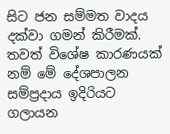සිට ජන සම්මත වාදය දක්වා ගමන් කිරීමක්. තවත් විශේෂ කාරණයක් නම් මේ දේශපාලන සම්ප්‍රදාය ඉදිරියට ගලායන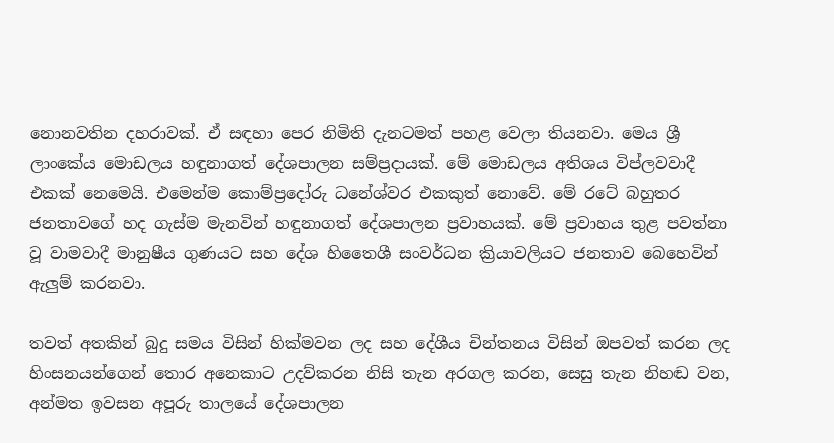නොනවතින දහරාවක්. ඒ සඳහා පෙර නිමිති දැනටමත් පහළ වෙලා තියනවා. මෙය ශ්‍රී ලාංකේය මොඩලය හඳුනාගත් දේශපාලන සම්ප්‍රදායක්. මේ මොඩලය අතිශය විප්ලවවාදී එකක් නෙමෙයි. එමෙන්ම කොම්ප්‍රදෝරු ධනේශ්වර එකකුත් නොවේ. මේ රටේ බහුතර ජනතාවගේ හද ගැස්ම මැනවින් හඳුනාගත් දේශපාලන ප්‍රවාහයක්. මේ ප්‍රවාහය තුළ පවත්නා වූ වාමවාදී මානුෂීය ගුණයට සහ දේශ හිතෛශී සංවර්ධන ක්‍රියාවලියට ජනතාව බෙහෙවින් ඇලුම් කරනවා.

තවත් අතකින් බුදු සමය විසින් හික්මවන ලද සහ දේශීය චින්තනය විසින් ඔපවත් කරන ලද හිංසනයන්ගෙන් තොර අනෙකාට උදව්කරන නිසි තැන අරගල කරන, සෙසු තැන නිහඬ වන, අන්මත ඉවසන අපූරු තාලයේ දේශපාලන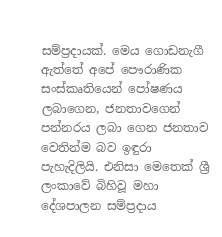සම්ප්‍රදායක්. මෙය ගොඩනැගී ඇත්තේ අපේ පෞරාණික සංස්කෘතියෙන් පෝෂණය ලබාගෙන, ජනතාවගෙන් පන්නරය ලබා ගෙන ජනතාව වෙතින්ම බව ඉඳුරා පැහැදිලියි. එනිසා මෙතෙක් ශ්‍රී ලංකාවේ බිහිවූ මහා දේශපාලන සම්ප්‍රදාය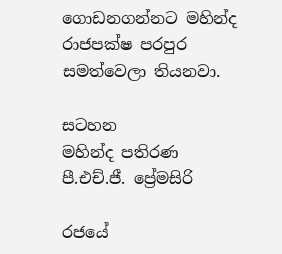ගොඩනගන්නට මහින්ද රාජපක්ෂ පරපුර සමත්වෙලා තියනවා.

සටහන
මහින්ද පතිරණ
පී.එච්.ජී. ප්‍රේමසිරි

රජයේ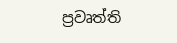ප්‍රවෘත්ති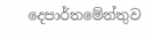දෙපාර්තමේන්තුව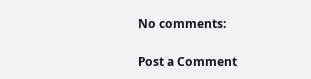No comments:

Post a Comment